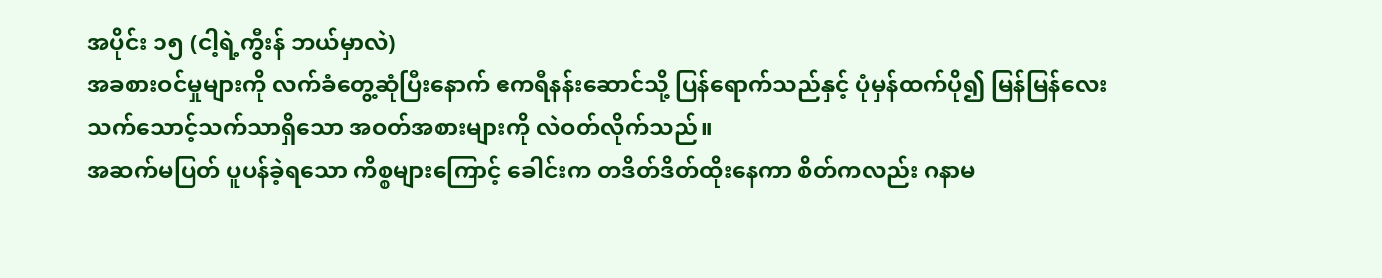အပိုင်း ၁၅ (ငါ့ရဲ့ကွီးန် ဘယ်မှာလဲ)
အခစားဝင်မှုများကို လက်ခံတွေ့ဆုံပြီးနောက် ဧကရီနန်းဆောင်သို့ ပြန်ရောက်သည်နှင့် ပုံမှန်ထက်ပို၍ မြန်မြန်လေး သက်သောင့်သက်သာရှိသော အဝတ်အစားများကို လဲဝတ်လိုက်သည်။
အဆက်မပြတ် ပူပန်ခဲ့ရသော ကိစ္စများကြောင့် ခေါင်းက တဒိတ်ဒိတ်ထိုးနေကာ စိတ်ကလည်း ဂနာမ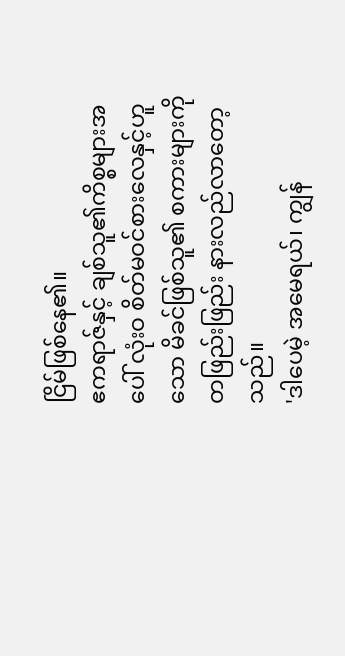ငြိမ်ဖြစ်နေ၏။
ဧကရာဇ်နှင့် ချစ်သူ၏ကိစ္စများအပေါ် လုံးဝ စိတ်မဝင်စားလေနှင့်ဟူသော မိခင်ဖြစ်သူ၏ စကားများကို တဖြည်းဖြည်း နားလည်လာတော့သည်။
'ဒါပေမဲ့ အမေရယ်၊ ကျွန်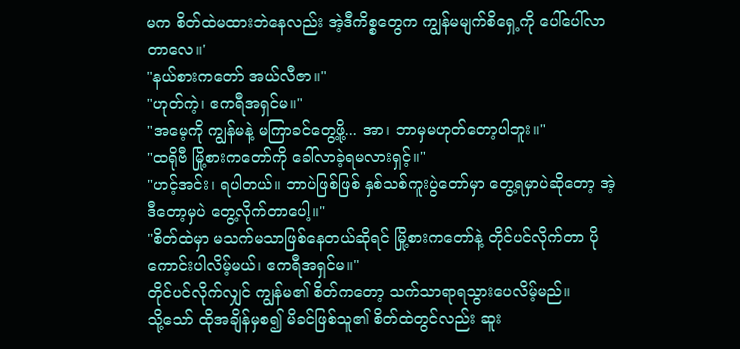မက စိတ်ထဲမထားဘဲနေလည်း အဲ့ဒီကိစ္စတွေက ကျွန်မမျက်စိရှေ့ကို ပေါ်ပေါ်လာတာလေ။'
"နယ်စားကတော် အယ်လီဇာ။"
"ဟုတ်ကဲ့၊ ဧကရီအရှင်မ။"
"အမေ့ကို ကျွန်မနဲ့ မကြာခင်တွေ့ဖို့... အာ၊ ဘာမှမဟုတ်တော့ပါဘူး။"
"ထရိုဗီ မြို့စားကတော်ကို ခေါ်လာခဲ့ရမလားရှင့်။"
"ဟင့်အင်း၊ ရပါတယ်။ ဘာပဲဖြစ်ဖြစ် နှစ်သစ်ကူးပွဲတော်မှာ တွေ့ရမှာပဲဆိုတော့ အဲ့ဒီတော့မှပဲ တွေ့လိုက်တာပေါ့။"
"စိတ်ထဲမှာ မသက်မသာဖြစ်နေတယ်ဆိုရင် မြို့စားကတော်နဲ့ တိုင်ပင်လိုက်တာ ပိုကောင်းပါလိမ့်မယ်၊ ဧကရီအရှင်မ။"
တိုင်ပင်လိုက်လျှင် ကျွန်မ၏ စိတ်ကတော့ သက်သာရာရသွားပေလိမ့်မည်။
သို့သော် ထိုအချိန်မှစ၍ မိခင်ဖြစ်သူ၏ စိတ်ထဲတွင်လည်း ဆူး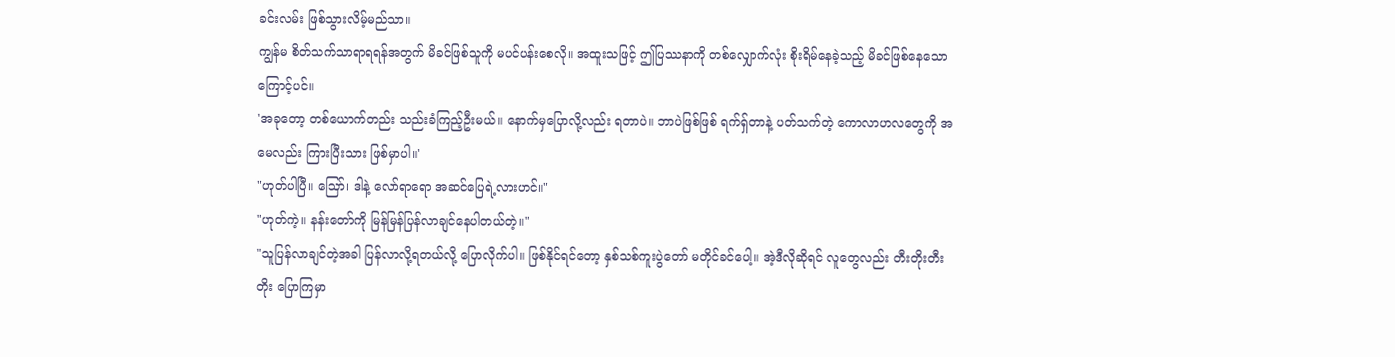ခင်းလမ်း ဖြစ်သွားလိမ့်မည်သာ။
ကျွန်မ စိတ်သက်သာရာရရန်အတွက် မိခင်ဖြစ်သူကို မပင်ပန်းစေလို။ အထူးသဖြင့် ဤပြဿနာကို တစ်လျှောက်လုံး စိုးရိမ်နေခဲ့သည့် မိခင်ဖြစ်နေသောကြောင့်ပင်။
'အခုတော့ တစ်ယောက်တည်း သည်းခံကြည့်ဦးမယ်။ နောက်မှပြောလို့လည်း ရတာပဲ။ ဘာပဲဖြစ်ဖြစ် ရက်ရှ်တာနဲ့ ပတ်သက်တဲ့ ကောလာဟလတွေကို အမေလည်း ကြားပြီးသား ဖြစ်မှာပါ။'
"ဟုတ်ပါပြီ။ ဪ၊ ဒါနဲ့ လော်ရာရော အဆင်ပြေရဲ့လားဟင်။"
"ဟုတ်ကဲ့။ နန်းတော်ကို မြန်မြန်ပြန်လာချင်နေပါတယ်တဲ့။"
"သူပြန်လာချင်တဲ့အခါ ပြန်လာလို့ရတယ်လို့ ပြောလိုက်ပါ။ ဖြစ်နိုင်ရင်တော့ နှစ်သစ်ကူးပွဲတော် မတိုင်ခင်ပေါ့။ အဲ့ဒီလိုဆိုရင် လူတွေလည်း တီးတိုးတီးတိုး ပြောကြမှာ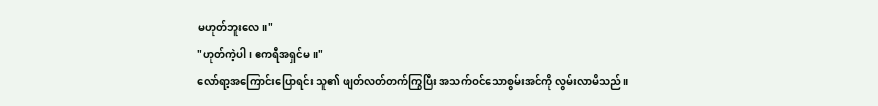မဟုတ်ဘူးလေ။"
"ဟုတ်ကဲ့ပါ၊ ဧကရီအရှင်မ။"
လော်ရာ့အကြောင်းပြောရင်း သူ၏ ဖျတ်လတ်တက်ကြွပြီး အသက်ဝင်သောစွမ်းအင်ကို လွမ်းလာမိသည်။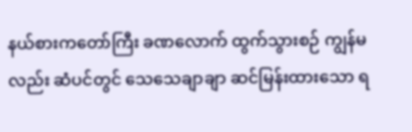နယ်စားကတော်ကြီး ခဏလောက် ထွက်သွားစဉ် ကျွန်မလည်း ဆံပင်တွင် သေသေချာချာ ဆင်မြန်းထားသော ရ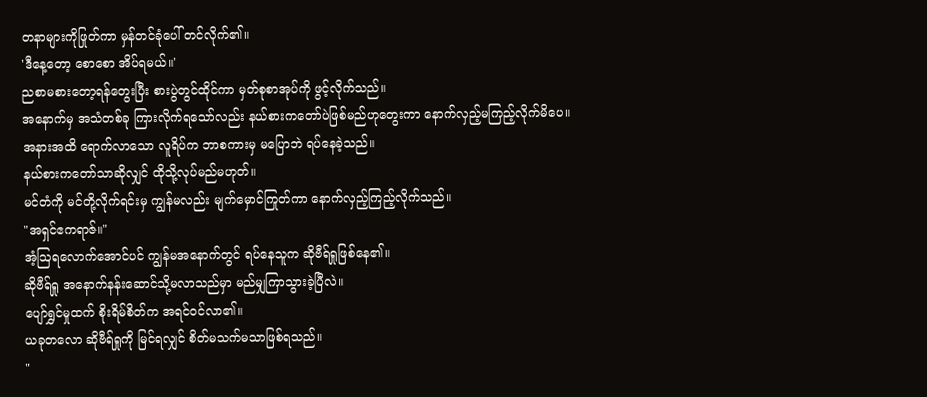တနာများကိုဖြုတ်ကာ မှန်တင်ခုံပေါ် တင်လိုက်၏။
'ဒီနေ့တော့ စောစော အိပ်ရမယ်။'
ညစာမစားတော့ရန်တွေးပြီး စားပွဲတွင်ထိုင်ကာ မှတ်စုစာအုပ်ကို ဖွင့်လိုက်သည်။
အနောက်မှ အသံတစ်ခု ကြားလိုက်ရသော်လည်း နယ်စားကတော်ပဲဖြစ်မည်ဟုတွေးကာ နောက်လှည့်မကြည့်လိုက်မိပေ။
အနားအထိ ရောက်လာသော လူရိပ်က ဘာစကားမှ မပြောဘဲ ရပ်နေခဲ့သည်။
နယ်စားကတော်သာဆိုလျှင် ထိုသို့လုပ်မည်မဟုတ်။
မင်တံကို မင်တို့လိုက်ရင်းမှ ကျွန်မလည်း မျက်မှောင်ကြုတ်ကာ နောက်လှည့်ကြည့်လိုက်သည်။
"အရှင်ဧကရာဇ်။"
အံ့ဩရလောက်အောင်ပင် ကျွန်မအနောက်တွင် ရပ်နေသူက ဆိုဗီရ်ရှုဖြစ်နေ၏။
ဆိုဗီရ်ရှု အနောက်နန်းဆောင်သို့မလာသည်မှာ မည်မျှကြာသွားခဲ့ပြီလဲ။
ပျော်ရွှင်မှုထက် စိုးရိမ်စိတ်က အရင်ဝင်လာ၏။
ယခုတလော ဆိုဗီရ်ရှုကို မြင်ရလျှင် စိတ်မသက်မသာဖြစ်ရသည်။
"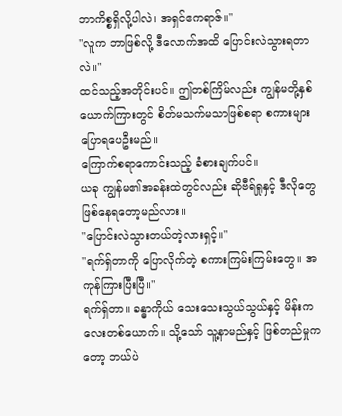ဘာကိစ္စရှိလို့ပါလဲ၊ အရှင်ဧကရာဇ်။"
"လူက ဘာဖြစ်လို့ ဒီလောက်အထိ ပြောင်းလဲသွားရတာလဲ။"
ထင်သည့်အတိုင်းပင်။ ဤတစ်ကြိမ်လည်း ကျွန်မတို့နှစ်ယောက်ကြားတွင် စိတ်မသက်မသာဖြစ်စရာ စကားများ ပြောရပေဦးမည်။
ကြောက်စရာကောင်းသည့် ခံစားချက်ပင်။
ယခု ကျွန်မ၏အခန်းထဲတွင်လည်း ဆိုဗီရ်ရှုနှင့် ဒီလိုတွေဖြစ်နေရတော့မည်လား။
"ပြောင်းလဲသွားတယ်တဲ့လားရှင့်။"
"ရက်ရှ်တာကို ပြောလိုက်တဲ့ စကားကြမ်းကြမ်းတွေ။ အကုန်ကြားပြီးပြီ။"
ရက်ရှ်တာ။ ခန္ဓာကိုယ် သေးသေးသွယ်သွယ်နှင့် မိန်းကလေးတစ်ယောက်။ သို့သော် သူ့နာမည်နှင့် ဖြစ်တည်မှုကတော့ ဘယ်ပဲ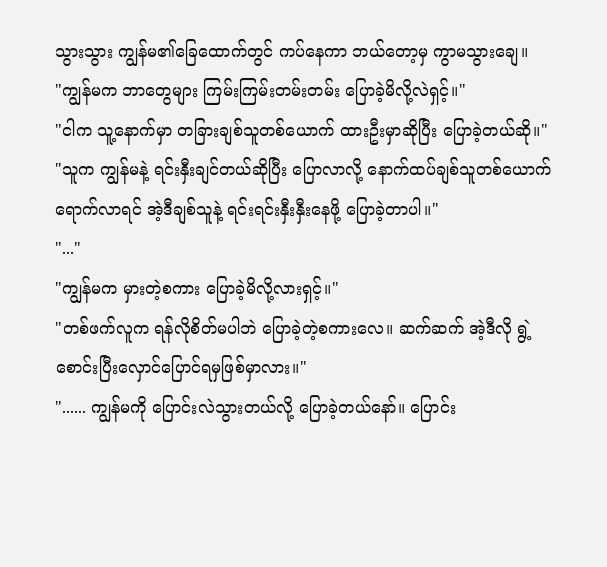သွားသွား ကျွန်မ၏ခြေထောက်တွင် ကပ်နေကာ ဘယ်တော့မှ ကွာမသွားချေ။
"ကျွန်မက ဘာတွေများ ကြမ်းကြမ်းတမ်းတမ်း ပြောခဲ့မိလို့လဲရှင့်။"
"ငါက သူ့နောက်မှာ တခြားချစ်သူတစ်ယောက် ထားဦးမှာဆိုပြီး ပြောခဲ့တယ်ဆို။"
"သူက ကျွန်မနဲ့ ရင်းနှီးချင်တယ်ဆိုပြီး ပြောလာလို့ နောက်ထပ်ချစ်သူတစ်ယောက် ရောက်လာရင် အဲ့ဒီချစ်သူနဲ့ ရင်းရင်းနှီးနှီးနေဖို့ ပြောခဲ့တာပါ။"
"..."
"ကျွန်မက မှားတဲ့စကား ပြောခဲ့မိလို့လားရှင့်။"
"တစ်ဖက်လူက ရန်လိုစိတ်မပါဘဲ ပြောခဲ့တဲ့စကားလေ။ ဆက်ဆက် အဲ့ဒီလို ရွဲ့စောင်းပြီးလှောင်ပြောင်ရမှဖြစ်မှာလား။"
"...... ကျွန်မကို ပြောင်းလဲသွားတယ်လို့ ပြောခဲ့တယ်နော်။ ပြောင်း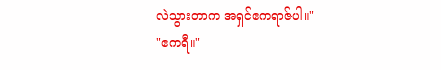လဲသွားတာက အရှင်ဧကရာဇ်ပါ။"
"ဧကရီ။"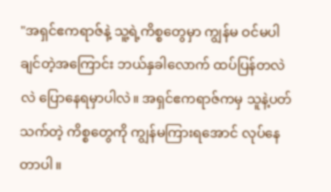"အရှင်ဧကရာဇ်နဲ့ သူ့ရဲ့ကိစ္စတွေမှာ ကျွန်မ ဝင်မပါချင်တဲ့အကြောင်း ဘယ်နှခါလောက် ထပ်ပြန်တလဲလဲ ပြောနေရမှာပါလဲ။ အရှင်ဧကရာဇ်ကမှ သူနဲ့ပတ်သက်တဲ့ ကိစ္စတွေကို ကျွန်မကြားရအောင် လုပ်နေတာပါ။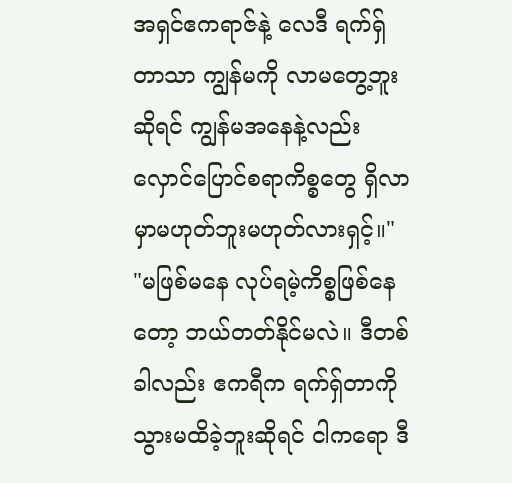အရှင်ဧကရာဇ်နဲ့ လေဒီ ရက်ရှ်တာသာ ကျွန်မကို လာမတွေ့ဘူးဆိုရင် ကျွန်မအနေနဲ့လည်း လှောင်ပြောင်စရာကိစ္စတွေ ရှိလာမှာမဟုတ်ဘူးမဟုတ်လားရှင့်။"
"မဖြစ်မနေ လုပ်ရမဲ့ကိစ္စဖြစ်နေတော့ ဘယ်တတ်နိုင်မလဲ။ ဒီတစ်ခါလည်း ဧကရီက ရက်ရှ်တာကို သွားမထိခဲ့ဘူးဆိုရင် ငါကရော ဒီ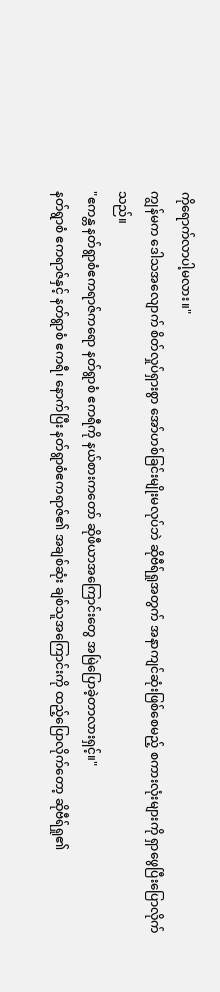ကိုရောက်လာပါ့မလား။"
ကျွန်မက ဒေါသအလျောက် စိတ်လှုပ်ရှားစွာ အော်ဟစ်ခြင်းမျိုးမလုပ်ဘဲ ဆိုဗီရ်ရှုအတွက် အနာကျင်ဆုံးဖြစ်စေမည့် စကားလုံးများကို ရှာဖွေပြီးပြောလိုက်သည်။
"ဧကန္တ နတ်ရွာစံဧကရာဇ်ကရော နတ်ရွာစံ ဧကရီကို နယ်စားကတော် ဆိုဖီယာအကြောင်းတွေ အမြဲပြောခဲ့တာလားရှင့်။"
နတ်ရွာစံ ဧကရာဇ်နှင့် နတ်ရွာစံ ဧကရီ၊ နောက်ပြီး နတ်ရွာစံဧကရာဇ်၏ အချစ်ဆုံး ချစ်သူအကြောင်းကို ထည့်ပြောလိုက်တော့ ဆိုဗီရ်ရှု၏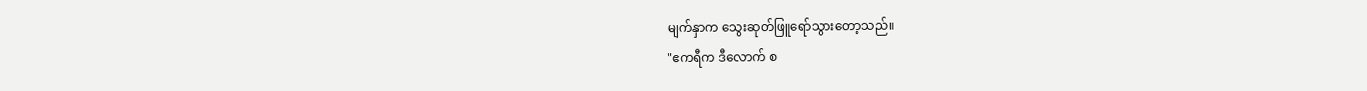မျက်နှာက သွေးဆုတ်ဖြူရော်သွားတော့သည်။
"ဧကရီက ဒီလောက် စ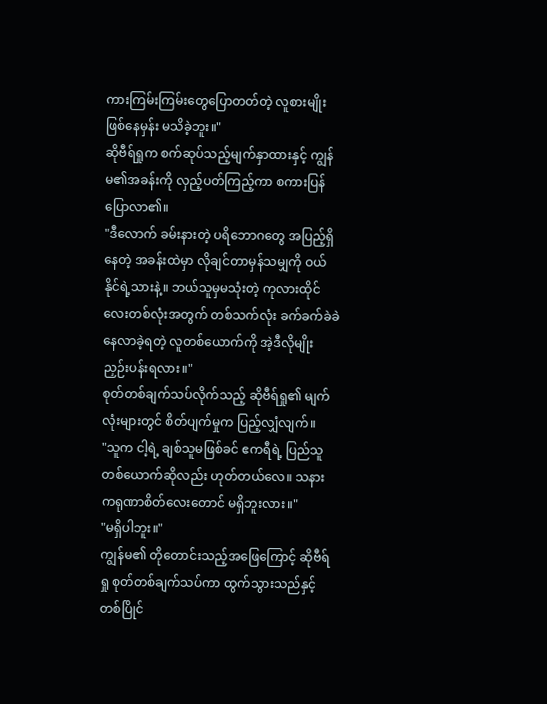ကားကြမ်းကြမ်းတွေပြောတတ်တဲ့ လူစားမျိုးဖြစ်နေမှန်း မသိခဲ့ဘူး။"
ဆိုဗီရ်ရှုက စက်ဆုပ်သည့်မျက်နှာထားနှင့် ကျွန်မ၏အခန်းကို လှည့်ပတ်ကြည့်ကာ စကားပြန်ပြောလာ၏။
"ဒီလောက် ခမ်းနားတဲ့ ပရိဘောဂတွေ အပြည့်ရှိနေတဲ့ အခန်းထဲမှာ လိုချင်တာမှန်သမျှကို ဝယ်နိုင်ရဲ့သားနဲ့။ ဘယ်သူမှမသုံးတဲ့ ကုလားထိုင်လေးတစ်လုံးအတွက် တစ်သက်လုံး ခက်ခက်ခဲခဲ နေလာခဲ့ရတဲ့ လူတစ်ယောက်ကို အဲ့ဒီလိုမျိုး ညှဉ်းပန်းရလား။"
စုတ်တစ်ချက်သပ်လိုက်သည့် ဆိုဗီရ်ရှု၏ မျက်လုံးများတွင် စိတ်ပျက်မှုက ပြည့်လျှံလျက်။
"သူက ငါ့ရဲ့ ချစ်သူမဖြစ်ခင် ဧကရီရဲ့ ပြည်သူတစ်ယောက်ဆိုလည်း ဟုတ်တယ်လေ။ သနားကရုဏာစိတ်လေးတောင် မရှိဘူးလား။"
"မရှိပါဘူး။"
ကျွန်မ၏ တိုတောင်းသည့်အဖြေကြောင့် ဆိုဗီရ်ရှု စုတ်တစ်ချက်သပ်ကာ ထွက်သွားသည်နှင့် တစ်ပြိုင်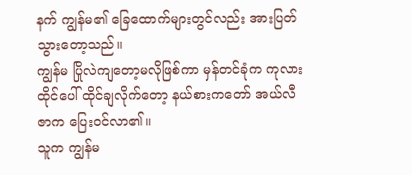နက် ကျွန်မ၏ ခြေထောက်များတွင်လည်း အားပြတ်သွားတော့သည်။
ကျွန်မ ပြိုလဲကျတော့မလိုဖြစ်ကာ မှန်တင်ခုံက ကုလားထိုင်ပေါ် ထိုင်ချလိုက်တော့ နယ်စားကတော် အယ်လီဇာက ပြေးဝင်လာ၏။
သူက ကျွန်မ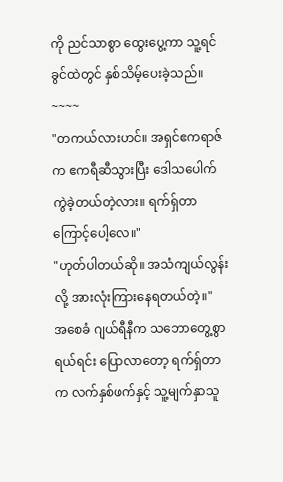ကို ညင်သာစွာ ထွေးပွေ့ကာ သူ့ရင်ခွင်ထဲတွင် နှစ်သိမ့်ပေးခဲ့သည်။
~~~~
"တကယ်လားဟင်။ အရှင်ဧကရာဇ်က ဧကရီဆီသွားပြီး ဒေါသပေါက်ကွဲခဲ့တယ်တဲ့လား။ ရက်ရှ်တာကြောင့်ပေါ့လေ။"
"ဟုတ်ပါတယ်ဆို။ အသံကျယ်လွန်းလို့ အားလုံးကြားနေရတယ်တဲ့။"
အစေခံ ဂျယ်ရီနီက သဘောတွေ့စွာရယ်ရင်း ပြောလာတော့ ရက်ရှ်တာက လက်နှစ်ဖက်နှင့် သူ့မျက်နှာသူ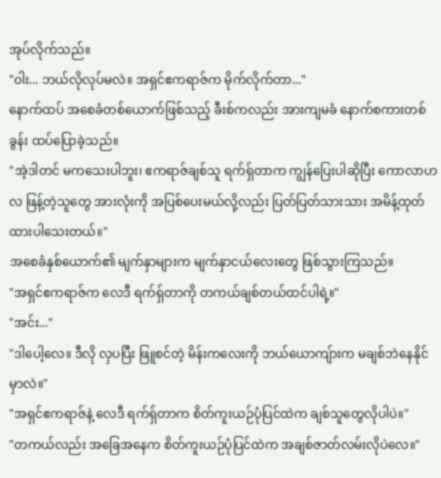အုပ်လိုက်သည်။
"ဝါး... ဘယ်လိုလုပ်မလဲ။ အရှင်ဧကရာဇ်က မိုက်လိုက်တာ..."
နောက်ထပ် အစေခံတစ်ယောက်ဖြစ်သည့် ခီးစ်ကလည်း အားကျမခံ နောက်စကားတစ်ခွန်း ထပ်ပြောခဲ့သည်။
"အဲ့ဒါတင် မကသေးပါဘူး၊ ဧကရာဇ်ချစ်သူ ရက်ရှ်တာက ကျွန်ပြေးပါဆိုပြီး ကောလာဟလ ဖြန့်တဲ့သူတွေ အားလုံးကို အပြစ်ပေးမယ်လို့လည်း ပြတ်ပြတ်သားသား အမိန့်ထုတ်ထားပါသေးတယ်။"
အစေခံနှစ်ယောက်၏ မျက်နှာများက မျက်နှာငယ်လေးတွေ ဖြစ်သွားကြသည်။
"အရှင်ဧကရာဇ်က လေဒီ ရက်ရှ်တာကို တကယ်ချစ်တယ်ထင်ပါရဲ့။"
"အင်း..."
"ဒါပေါ့လေ။ ဒီလို လှပပြီး ဖြူစင်တဲ့ မိန်းကလေးကို ဘယ်ယောကျ်ားက မချစ်ဘဲနေနိုင်မှာလဲ။"
"အရှင်ဧကရာဇ်နဲ့ လေဒီ ရက်ရှ်တာက စိတ်ကူးယဉ်ပုံပြင်ထဲက ချစ်သူတွေလိုပါပဲ။"
"တကယ်လည်း အခြေအနေက စိတ်ကူးယဉ်ပုံပြင်ထဲက အချစ်ဇာတ်လမ်းလိုပဲလေ။"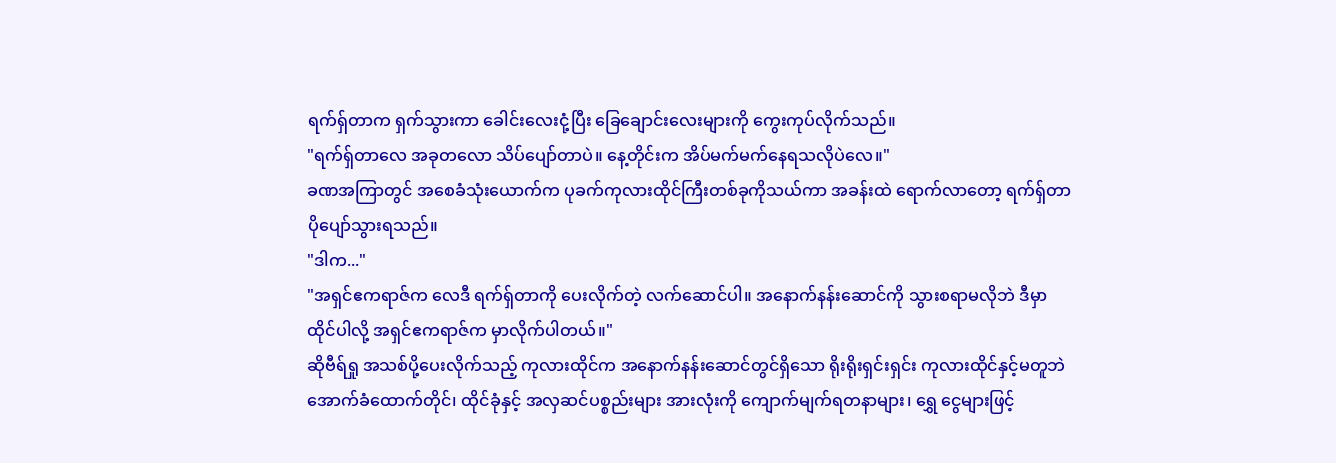ရက်ရှ်တာက ရှက်သွားကာ ခေါင်းလေးငုံ့ပြီး ခြေချောင်းလေးများကို ကွေးကုပ်လိုက်သည်။
"ရက်ရှ်တာလေ အခုတလော သိပ်ပျော်တာပဲ။ နေ့တိုင်းက အိပ်မက်မက်နေရသလိုပဲလေ။"
ခဏအကြာတွင် အစေခံသုံးယောက်က ပုခက်ကုလားထိုင်ကြီးတစ်ခုကိုသယ်ကာ အခန်းထဲ ရောက်လာတော့ ရက်ရှ်တာ ပိုပျော်သွားရသည်။
"ဒါက..."
"အရှင်ဧကရာဇ်က လေဒီ ရက်ရှ်တာကို ပေးလိုက်တဲ့ လက်ဆောင်ပါ။ အနောက်နန်းဆောင်ကို သွားစရာမလိုဘဲ ဒီမှာ ထိုင်ပါလို့ အရှင်ဧကရာဇ်က မှာလိုက်ပါတယ်။"
ဆိုဗီရ်ရှု အသစ်ပို့ပေးလိုက်သည့် ကုလားထိုင်က အနောက်နန်းဆောင်တွင်ရှိသော ရိုးရိုးရှင်းရှင်း ကုလားထိုင်နှင့်မတူဘဲ အောက်ခံထောက်တိုင်၊ ထိုင်ခုံနှင့် အလှဆင်ပစ္စည်းများ အားလုံးကို ကျောက်မျက်ရတနာများ၊ ရွှေ ငွေများဖြင့်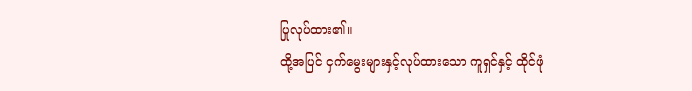ပြုလုပ်ထား၏။
ထို့အပြင် ငှက်မွေးများနှင့်လုပ်ထားသော ကူရှင်နှင့် ထိုင်ဖုံ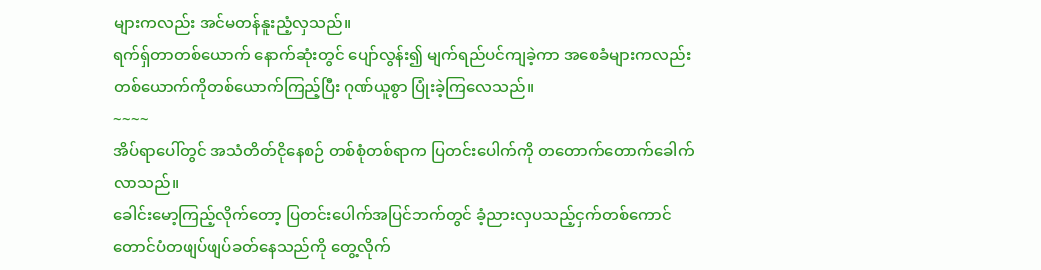များကလည်း အင်မတန်နူးညံ့လှသည်။
ရက်ရှ်တာတစ်ယောက် နောက်ဆုံးတွင် ပျော်လွန်း၍ မျက်ရည်ပင်ကျခဲ့ကာ အစေခံများကလည်း တစ်ယောက်ကိုတစ်ယောက်ကြည့်ပြီး ဂုဏ်ယူစွာ ပြုံးခဲ့ကြလေသည်။
~~~~
အိပ်ရာပေါ်တွင် အသံတိတ်ငိုနေစဉ် တစ်စုံတစ်ရာက ပြတင်းပေါက်ကို တတောက်တောက်ခေါက်လာသည်။
ခေါင်းမော့ကြည့်လိုက်တော့ ပြတင်းပေါက်အပြင်ဘက်တွင် ခံ့ညားလှပသည့်ငှက်တစ်ကောင် တောင်ပံတဖျပ်ဖျပ်ခတ်နေသည်ကို တွေ့လိုက်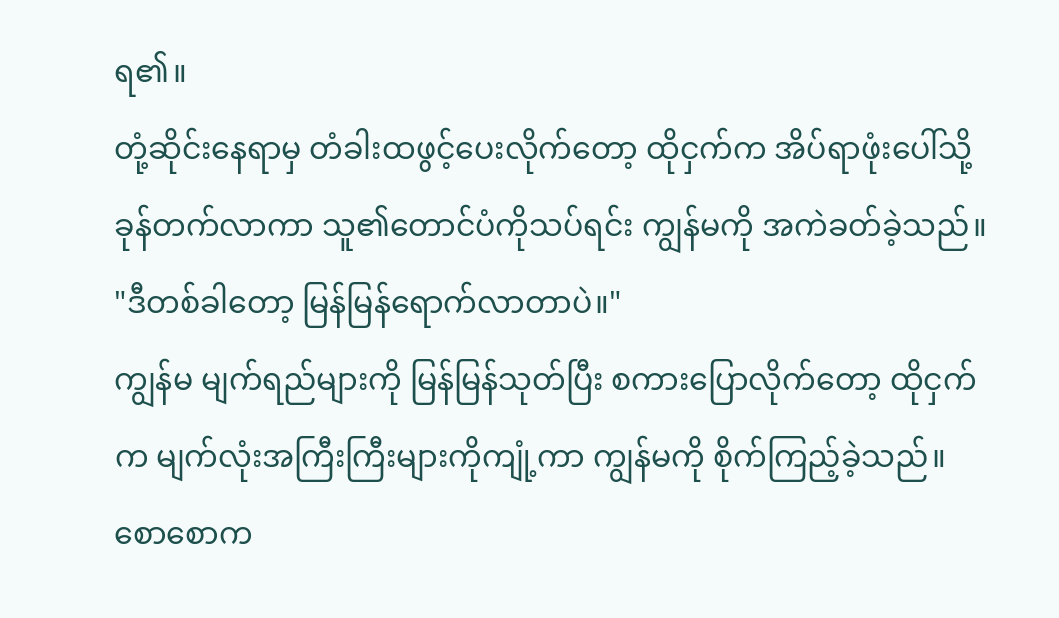ရ၏။
တုံ့ဆိုင်းနေရာမှ တံခါးထဖွင့်ပေးလိုက်တော့ ထိုငှက်က အိပ်ရာဖုံးပေါ်သို့ ခုန်တက်လာကာ သူ၏တောင်ပံကိုသပ်ရင်း ကျွန်မကို အကဲခတ်ခဲ့သည်။
"ဒီတစ်ခါတော့ မြန်မြန်ရောက်လာတာပဲ။"
ကျွန်မ မျက်ရည်များကို မြန်မြန်သုတ်ပြီး စကားပြောလိုက်တော့ ထိုငှက်က မျက်လုံးအကြီးကြီးများကိုကျုံ့ကာ ကျွန်မကို စိုက်ကြည့်ခဲ့သည်။
စောစောက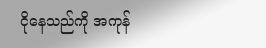ငိုနေသည်ကို အကုန်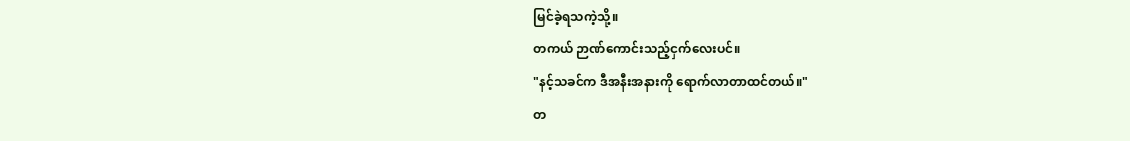မြင်ခဲ့ရသကဲ့သို့။
တကယ် ဉာဏ်ကောင်းသည့်ငှက်လေးပင်။
"နင့်သခင်က ဒီအနီးအနားကို ရောက်လာတာထင်တယ်။"
တ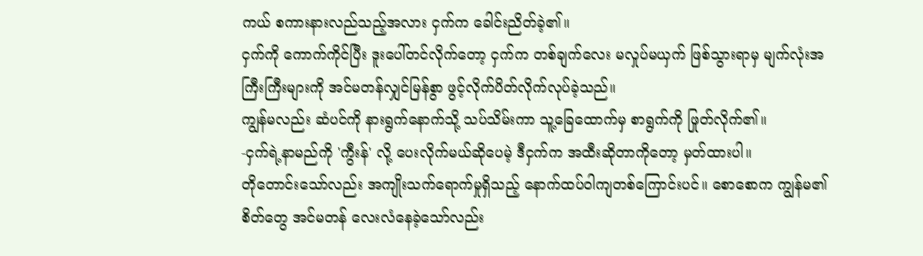ကယ် စကားနားလည်သည့်အလား ငှက်က ခေါင်းညိတ်ခဲ့၏။
ငှက်ကို ကောက်ကိုင်ပြီး ဒူးပေါ်တင်လိုက်တော့ ငှက်က တစ်ချက်လေး မလှုပ်မယှက် ဖြစ်သွားရာမှ မျက်လုံးအကြီးကြီးများကို အင်မတန်လျှင်မြန်စွာ ဖွင့်လိုက်ပိတ်လိုက်လုပ်ခဲ့သည်။
ကျွန်မလည်း ဆံပင်ကို နားရွက်နောက်သို့ သပ်သိမ်းကာ သူ့ခြေထောက်မှ စာရွက်ကို ဖြုတ်လိုက်၏။
-ငှက်ရဲ့နာမည်ကို 'ကွီးန်' လို့ ပေးလိုက်မယ်ဆိုပေမဲ့ ဒီငှက်က အထီးဆိုတာကိုတော့ မှတ်ထားပါ။
တိုတောင်းသော်လည်း အကျိုးသက်ရောက်မှုရှိသည့် နောက်ထပ်ဝါကျတစ်ကြောင်းပင်။ စောစောက ကျွန်မ၏စိတ်တွေ အင်မတန် လေးလံနေခဲ့သော်လည်း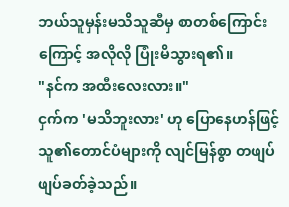ဘယ်သူမှန်းမသိသူဆီမှ စာတစ်ကြောင်းကြောင့် အလိုလို ပြုံးမိသွားရ၏။
"နင်က အထီးလေးလား။"
ငှက်က 'မသိဘူးလား' ဟု ပြောနေဟန်ဖြင့် သူ၏တောင်ပံများကို လျင်မြန်စွာ တဖျပ်ဖျပ်ခတ်ခဲ့သည်။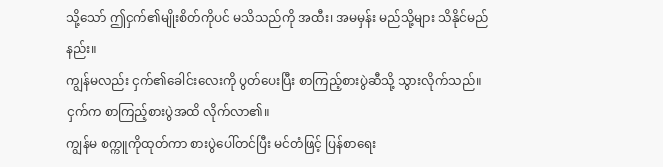သို့သော် ဤငှက်၏မျိုးစိတ်ကိုပင် မသိသည်ကို အထီး၊ အမမှန်း မည်သို့များ သိနိုင်မည်နည်း။
ကျွန်မလည်း ငှက်၏ခေါင်းလေးကို ပွတ်ပေးပြီး စာကြည့်စားပွဲဆီသို့ သွားလိုက်သည်။
ငှက်က စာကြည့်စားပွဲအထိ လိုက်လာ၏။
ကျွန်မ စက္ကူကိုထုတ်ကာ စားပွဲပေါ်တင်ပြီး မင်တံဖြင့် ပြန်စာရေး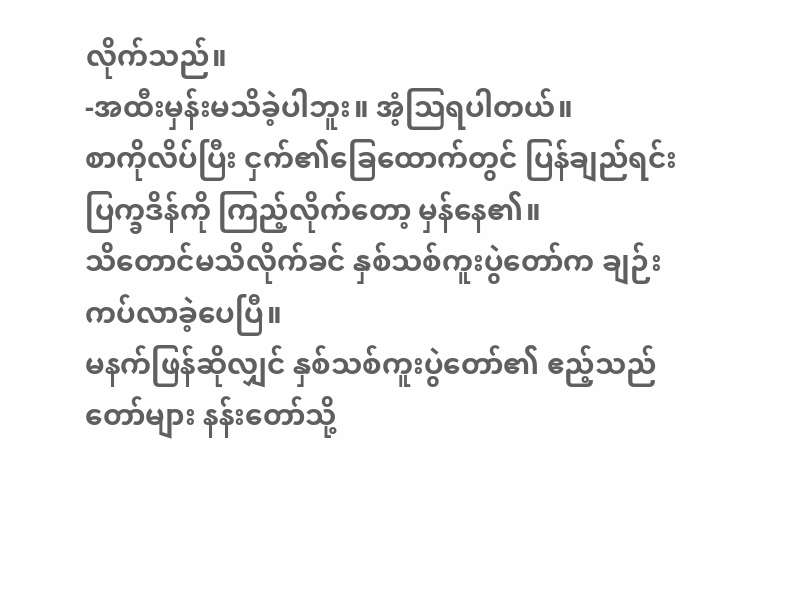လိုက်သည်။
-အထီးမှန်းမသိခဲ့ပါဘူး။ အံ့သြရပါတယ်။
စာကိုလိပ်ပြီး ငှက်၏ခြေထောက်တွင် ပြန်ချည်ရင်း ပြက္ခဒိန်ကို ကြည့်လိုက်တော့ မှန်နေ၏။
သိတောင်မသိလိုက်ခင် နှစ်သစ်ကူးပွဲတော်က ချဉ်းကပ်လာခဲ့ပေပြီ။
မနက်ဖြန်ဆိုလျှင် နှစ်သစ်ကူးပွဲတော်၏ ဧည့်သည်တော်များ နန်းတော်သို့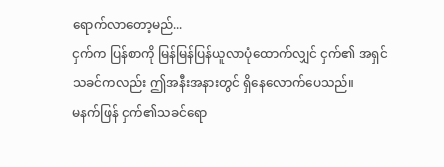ရောက်လာတော့မည်...
ငှက်က ပြန်စာကို မြန်မြန်ပြန်ယူလာပုံထောက်လျှင် ငှက်၏ အရှင်သခင်ကလည်း ဤအနီးအနားတွင် ရှိနေလောက်ပေသည်။
မနက်ဖြန် ငှက်၏သခင်ရော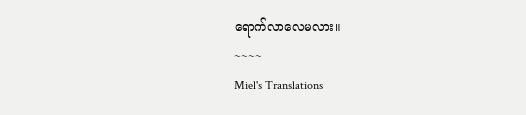ရောက်လာလေမလား။
~~~~
Miel's Translations